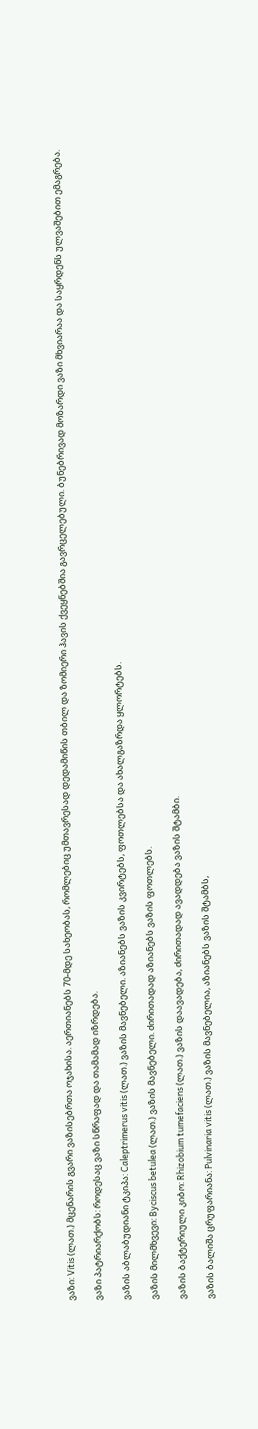ვაზი: Vitis (ლათ.) მცენარის გვარი ვაზისებრთა ოჯახისა. აერთიანებს 70-მდე სახეობას, რომლებიც უმთავრესად დედამიწის თბილ და ზომიერი ჰავის ქვეყნებშია გავრცელებული. ბუნებრივად მოზარდი ვაზი მხვიარაა და საყრდენს ულვაშებით ემაგრება.

ვაზი პატრიარქობს: როდესაც ვაზი სწრაფად და თამამად იზრდება.

ვაზის აბლაბუდიანი ტკიპა: Caleptrimerus vitis (ლათ.) ვაზის მავნებელი. აზიანებს ვაზის კვირტებს, ფოთლებსა და ახალგაზრდა ყლორტებს.

ვაზის მილმხვევი: Byciscus betulea (ლათ.) ვაზის მავნებელი. ძირითადად აზიანებს ვაზის ფოთლებს.

ვაზის ბაქტერიული კიბო: Rhizobium tumefaciens (ლათ.) ვაზის დაავადება, ძირითადად ავადდება ვაზის შტამბი.

ვაზის ბალიშა ცრუფარიანა: Pulvinaria vitis (ლათ.) ვაზის მავნებელია, აზიანებს ვაზის შტამბს,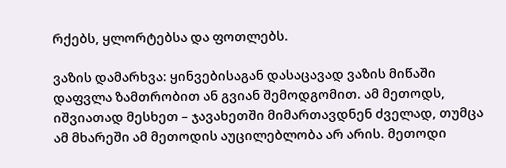რქებს, ყლორტებსა და ფოთლებს.

ვაზის დამარხვა: ყინვებისაგან დასაცავად ვაზის მიწაში დაფვლა ზამთრობით ან გვიან შემოდგომით. ამ მეთოდს, იშვიათად მესხეთ – ჯავახეთში მიმართავდნენ ძველად, თუმცა ამ მხარეში ამ მეთოდის აუცილებლობა არ არის. მეთოდი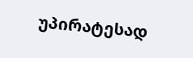უპირატესად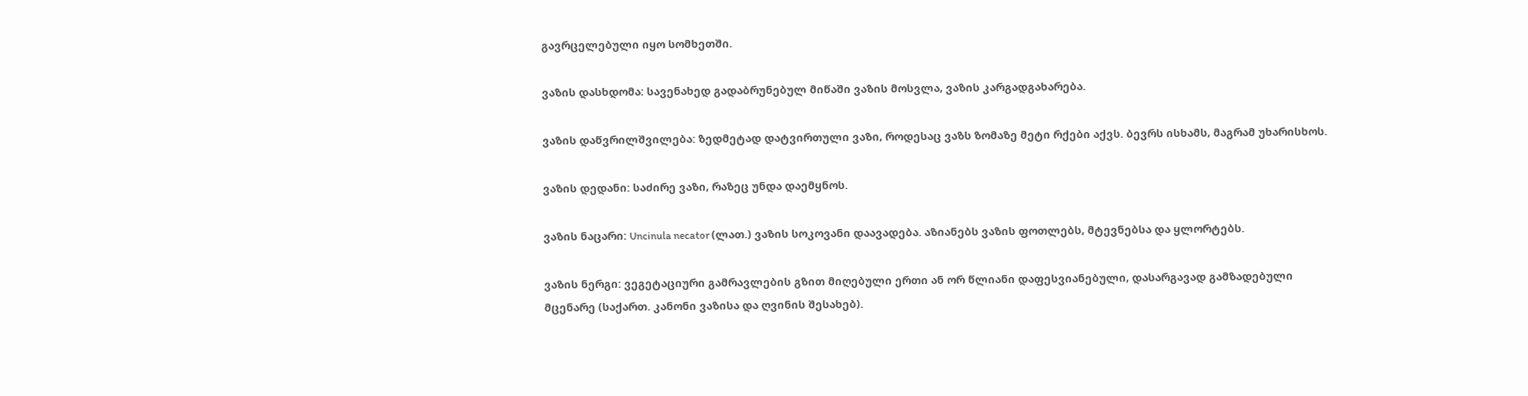გავრცელებული იყო სომხეთში.

ვაზის დასხდომა: სავენახედ გადაბრუნებულ მიწაში ვაზის მოსვლა, ვაზის კარგადგახარება.

ვაზის დაწვრილშვილება: ზედმეტად დატვირთული ვაზი, როდესაც ვაზს ზომაზე მეტი რქები აქვს. ბევრს ისხამს, მაგრამ უხარისხოს.

ვაზის დედანი: საძირე ვაზი, რაზეც უნდა დაემყნოს.

ვაზის ნაცარი: Uncinula necator (ლათ.) ვაზის სოკოვანი დაავადება. აზიანებს ვაზის ფოთლებს, მტევნებსა და ყლორტებს.

ვაზის ნერგი: ვეგეტაციური გამრავლების გზით მიღებული ერთი ან ორ წლიანი დაფესვიანებული, დასარგავად გამზადებული მცენარე (საქართ. კანონი ვაზისა და ღვინის შესახებ).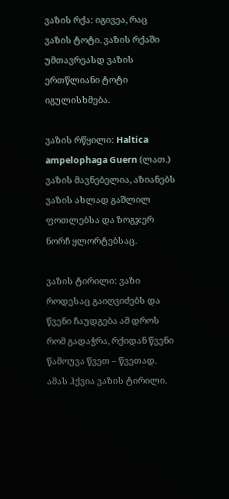ვაზის რქა: იგივეა, რაც ვაზის ტოტი. ვაზის რქაში უმთავრეასდ ვაზის ერთწლიანი ტოტი იგულისხმება.

ვაზის რწყილი: Haltica ampelophaga Guern (ლათ.) ვაზის მავნებელია, აზიანებს ვაზის ახლად გაშლილ ფოთლებსა და ზოგჯერ ნორჩ ყლორტებსაც.

ვაზის ტირილი: ვაზი როდესაც გაიღვიძებს და წვენი ჩაუდგება ამ დროს რომ გადაჭრა, რქიდან წვენი წამოუვა წვეთ – წვეთად. ამას ჰქვია ვაზის ტირილი.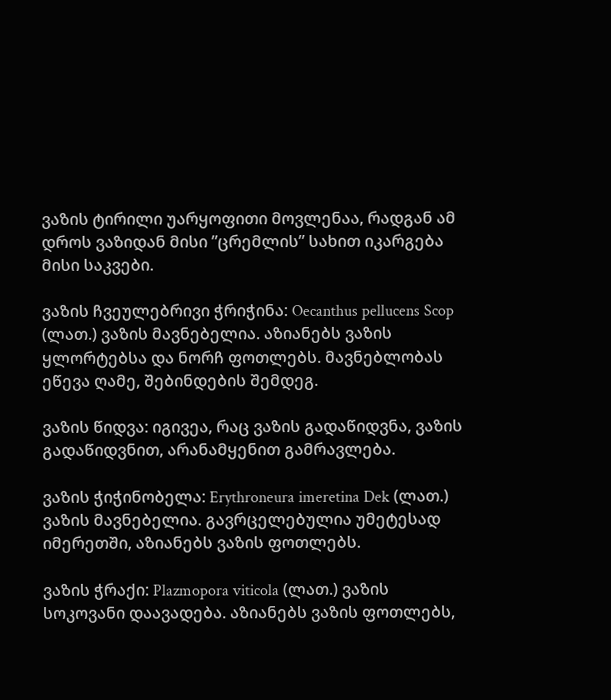ვაზის ტირილი უარყოფითი მოვლენაა, რადგან ამ დროს ვაზიდან მისი ”ცრემლის” სახით იკარგება მისი საკვები.

ვაზის ჩვეულებრივი ჭრიჭინა: Oecanthus pellucens Scop (ლათ.) ვაზის მავნებელია. აზიანებს ვაზის ყლორტებსა და ნორჩ ფოთლებს. მავნებლობას ეწევა ღამე, შებინდების შემდეგ.

ვაზის წიდვა: იგივეა, რაც ვაზის გადაწიდვნა, ვაზის გადაწიდვნით, არანამყენით გამრავლება.

ვაზის ჭიჭინობელა: Erythroneura imeretina Dek (ლათ.) ვაზის მავნებელია. გავრცელებულია უმეტესად იმერეთში, აზიანებს ვაზის ფოთლებს.

ვაზის ჭრაქი: Plazmopora viticola (ლათ.) ვაზის სოკოვანი დაავადება. აზიანებს ვაზის ფოთლებს,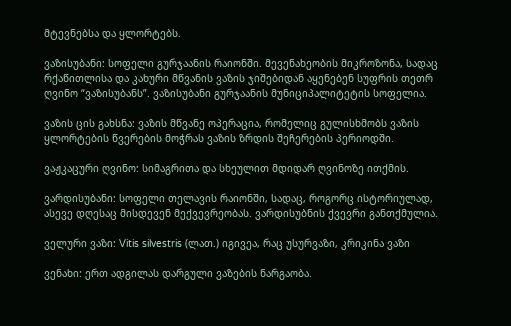მტევნებსა და ყლორტებს.

ვაზისუბანი: სოფელი გურჯაანის რაიონში. მევენახეობის მიკროზონა, სადაც რქაწითლისა და კახური მწვანის ვაზის ჯიშებიდან აყენებენ სუფრის თეთრ ღვინო “ვაზისუბანს”. ვაზისუბანი გურჯაანის მუნიციპალიტეტის სოფელია.

ვაზის ცის გახსნა: ვაზის მწვანე ოპერაცია, რომელიც გულისხმობს ვაზის ყლორტების წვერების მოჭრას ვაზის ზრდის შეჩერების პერიოდში.

ვაჟკაცური ღვინო: სიმაგრითა და სხეულით მდიდარ ღვინოზე ითქმის.

ვარდისუბანი: სოფელი თელავის რაიონში, სადაც, როგორც ისტორიულად, ასევე დღესაც მისდევენ მექვევრეობას. ვარდისუბნის ქვევრი განთქმულია.

ველური ვაზი: Vitis silvestris (ლათ.) იგივეა, რაც უსურვაზი, კრიკინა ვაზი

ვენახი: ერთ ადგილას დარგული ვაზების ნარგაობა.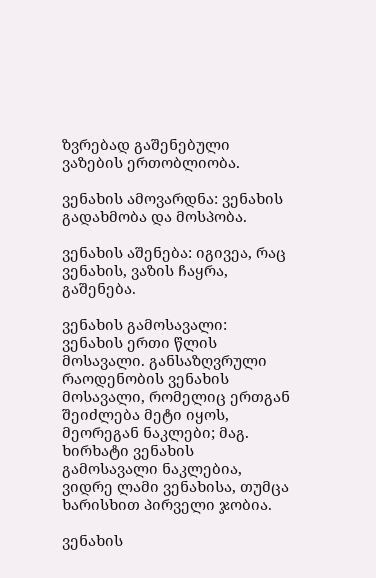ზვრებად გაშენებული ვაზების ერთობლიობა.

ვენახის ამოვარდნა: ვენახის გადახმობა და მოსპობა.

ვენახის აშენება: იგივეა, რაც ვენახის, ვაზის ჩაყრა, გაშენება.

ვენახის გამოსავალი: ვენახის ერთი წლის მოსავალი. განსაზღვრული რაოდენობის ვენახის მოსავალი, რომელიც ერთგან შეიძლება მეტი იყოს, მეორეგან ნაკლები; მაგ. ხირხატი ვენახის გამოსავალი ნაკლებია, ვიდრე ლამი ვენახისა, თუმცა ხარისხით პირველი ჯობია.

ვენახის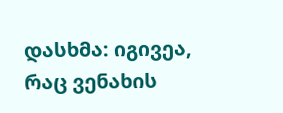დასხმა: იგივეა, რაც ვენახის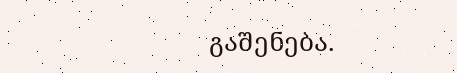გაშენება.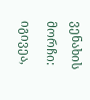ვენახის მორჩი: იგივეა,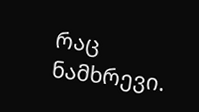რაც ნამხრევი.